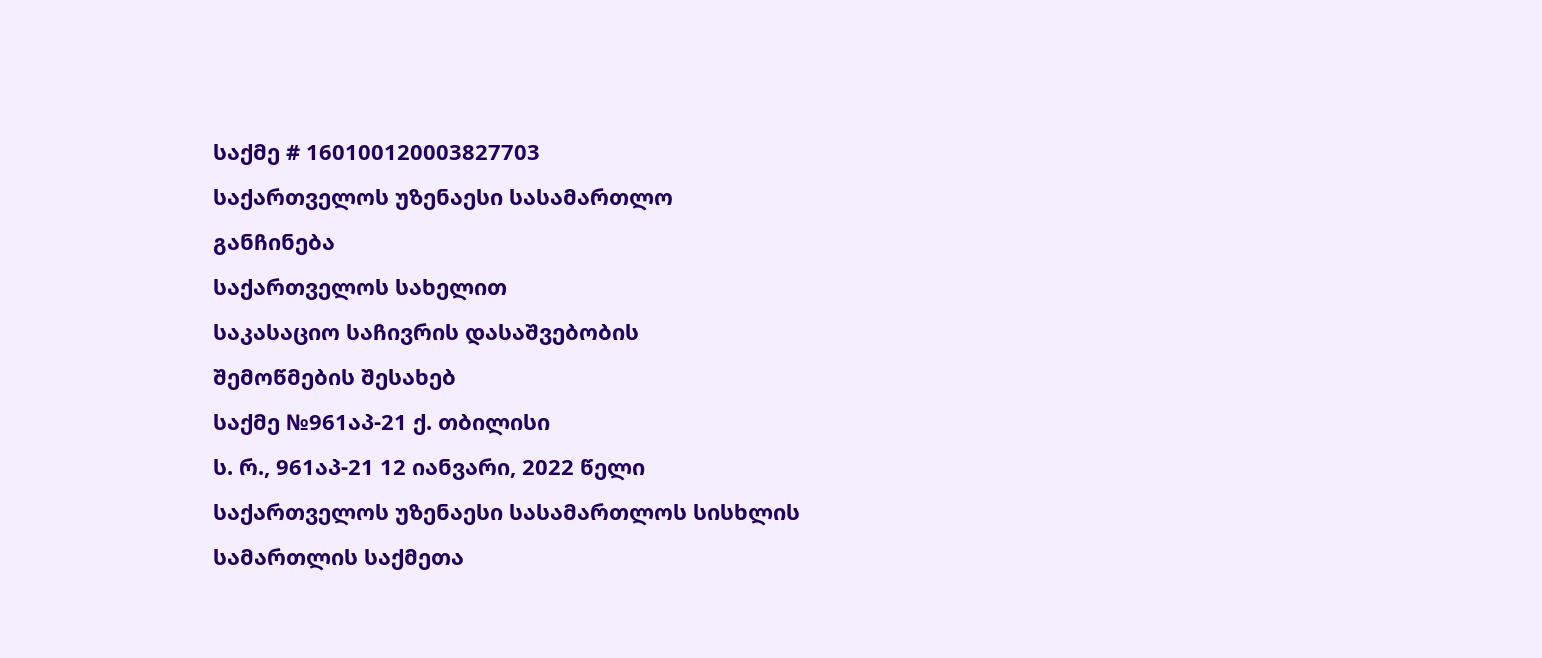საქმე # 160100120003827703
საქართველოს უზენაესი სასამართლო
განჩინება
საქართველოს სახელით
საკასაციო საჩივრის დასაშვებობის
შემოწმების შესახებ
საქმე №961აპ-21 ქ. თბილისი
ს. რ., 961აპ-21 12 იანვარი, 2022 წელი
საქართველოს უზენაესი სასამართლოს სისხლის სამართლის საქმეთა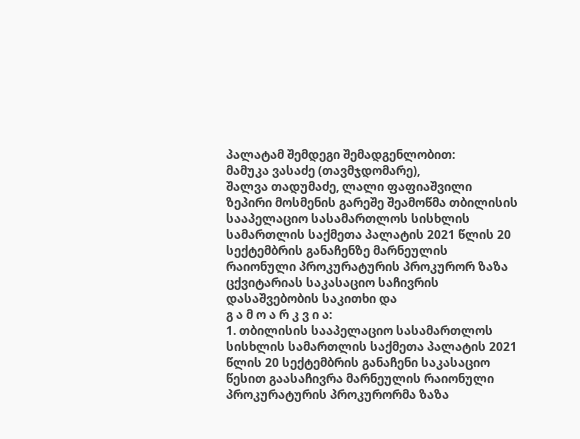პალატამ შემდეგი შემადგენლობით:
მამუკა ვასაძე (თავმჯდომარე),
შალვა თადუმაძე, ლალი ფაფიაშვილი
ზეპირი მოსმენის გარეშე შეამოწმა თბილისის სააპელაციო სასამართლოს სისხლის სამართლის საქმეთა პალატის 2021 წლის 20 სექტემბრის განაჩენზე მარნეულის რაიონული პროკურატურის პროკურორ ზაზა ცქვიტარიას საკასაციო საჩივრის დასაშვებობის საკითხი და
გ ა მ ო ა რ კ ვ ი ა:
1. თბილისის სააპელაციო სასამართლოს სისხლის სამართლის საქმეთა პალატის 2021 წლის 20 სექტემბრის განაჩენი საკასაციო წესით გაასაჩივრა მარნეულის რაიონული პროკურატურის პროკურორმა ზაზა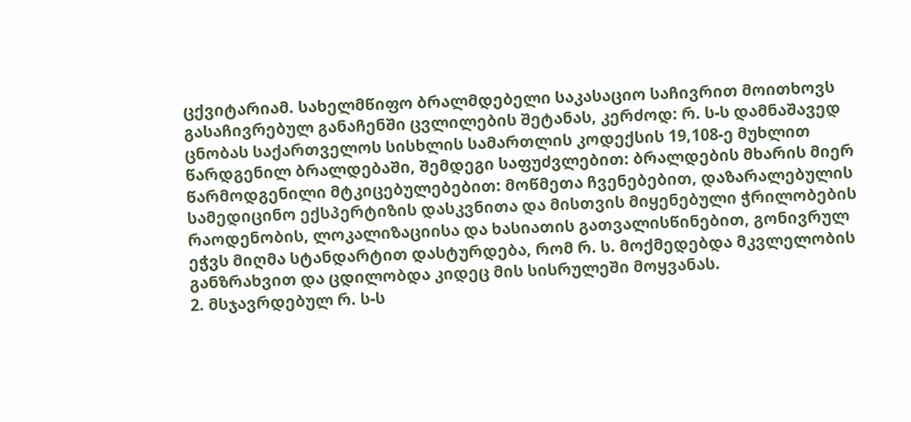ცქვიტარიამ. სახელმწიფო ბრალმდებელი საკასაციო საჩივრით მოითხოვს გასაჩივრებულ განაჩენში ცვლილების შეტანას, კერძოდ: რ. ს-ს დამნაშავედ ცნობას საქართველოს სისხლის სამართლის კოდექსის 19,108-ე მუხლით წარდგენილ ბრალდებაში, შემდეგი საფუძვლებით: ბრალდების მხარის მიერ წარმოდგენილი მტკიცებულებებით: მოწმეთა ჩვენებებით, დაზარალებულის სამედიცინო ექსპერტიზის დასკვნითა და მისთვის მიყენებული ჭრილობების რაოდენობის, ლოკალიზაციისა და ხასიათის გათვალისწინებით, გონივრულ ეჭვს მიღმა სტანდარტით დასტურდება, რომ რ. ს. მოქმედებდა მკვლელობის განზრახვით და ცდილობდა კიდეც მის სისრულეში მოყვანას.
2. მსჯავრდებულ რ. ს-ს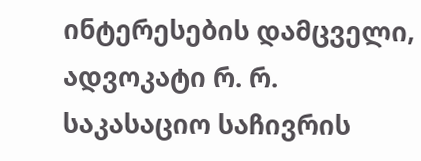ინტერესების დამცველი, ადვოკატი რ. რ. საკასაციო საჩივრის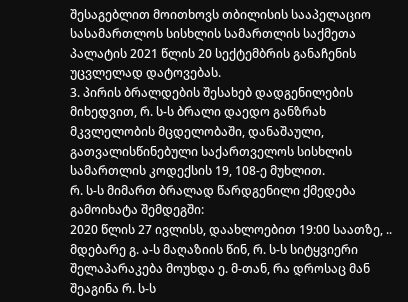შესაგებლით მოითხოვს თბილისის სააპელაციო სასამართლოს სისხლის სამართლის საქმეთა პალატის 2021 წლის 20 სექტემბრის განაჩენის უცვლელად დატოვებას.
3. პირის ბრალდების შესახებ დადგენილების მიხედვით, რ. ს-ს ბრალი დაედო განზრახ მკვლელობის მცდელობაში, დანაშაული, გათვალისწინებული საქართველოს სისხლის სამართლის კოდექსის 19, 108-ე მუხლით.
რ. ს-ს მიმართ ბრალად წარდგენილი ქმედება გამოიხატა შემდეგში:
2020 წლის 27 ივლისს, დაახლოებით 19:00 საათზე, .. მდებარე გ. ა-ს მაღაზიის წინ, რ. ს-ს სიტყვიერი შელაპარაკება მოუხდა ე. მ-თან, რა დროსაც მან შეაგინა რ. ს-ს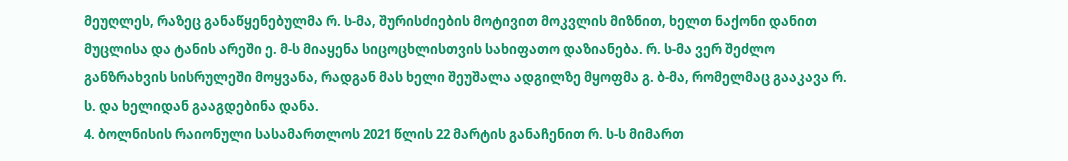მეუღლეს, რაზეც განაწყენებულმა რ. ს-მა, შურისძიების მოტივით მოკვლის მიზნით, ხელთ ნაქონი დანით მუცლისა და ტანის არეში ე. მ-ს მიაყენა სიცოცხლისთვის სახიფათო დაზიანება. რ. ს-მა ვერ შეძლო განზრახვის სისრულეში მოყვანა, რადგან მას ხელი შეუშალა ადგილზე მყოფმა გ. ბ-მა, რომელმაც გააკავა რ. ს. და ხელიდან გააგდებინა დანა.
4. ბოლნისის რაიონული სასამართლოს 2021 წლის 22 მარტის განაჩენით რ. ს-ს მიმართ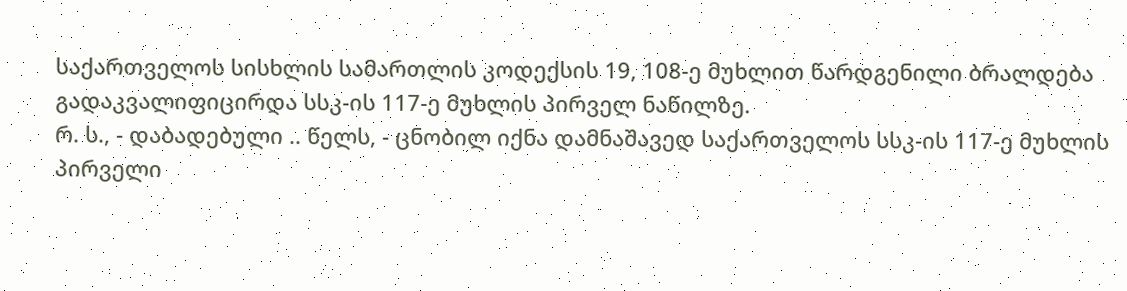საქართველოს სისხლის სამართლის კოდექსის 19, 108-ე მუხლით წარდგენილი ბრალდება გადაკვალიფიცირდა სსკ-ის 117-ე მუხლის პირველ ნაწილზე.
რ. ს., - დაბადებული .. წელს, - ცნობილ იქნა დამნაშავედ საქართველოს სსკ-ის 117-ე მუხლის პირველი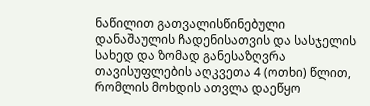ნაწილით გათვალისწინებული დანაშაულის ჩადენისათვის და სასჯელის სახედ და ზომად განესაზღვრა თავისუფლების აღკვეთა 4 (ოთხი) წლით, რომლის მოხდის ათვლა დაეწყო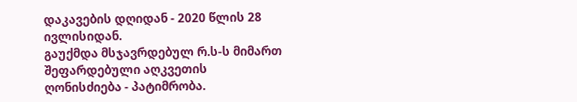დაკავების დღიდან - 2020 წლის 28 ივლისიდან.
გაუქმდა მსჯავრდებულ რ.ს-ს მიმართ შეფარდებული აღკვეთის ღონისძიება - პატიმრობა.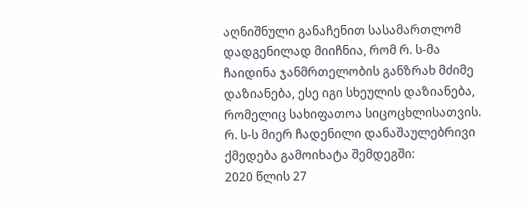აღნიშნული განაჩენით სასამართლომ დადგენილად მიიჩნია, რომ რ. ს-მა ჩაიდინა ჯანმრთელობის განზრახ მძიმე დაზიანება, ესე იგი სხეულის დაზიანება, რომელიც სახიფათოა სიცოცხლისათვის.
რ. ს-ს მიერ ჩადენილი დანაშაულებრივი ქმედება გამოიხატა შემდეგში:
2020 წლის 27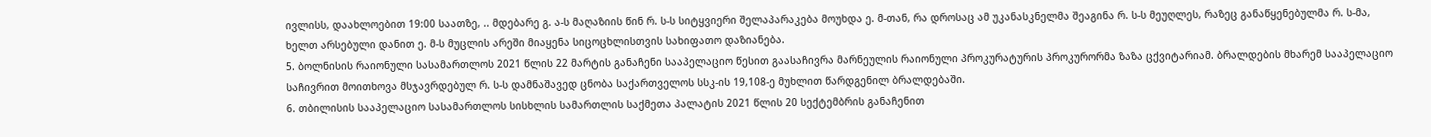ივლისს, დაახლოებით 19:00 საათზე, .. მდებარე გ. ა-ს მაღაზიის წინ რ. ს-ს სიტყვიერი შელაპარაკება მოუხდა ე. მ-თან, რა დროსაც ამ უკანასკნელმა შეაგინა რ. ს-ს მეუღლეს, რაზეც განაწყენებულმა რ. ს-მა, ხელთ არსებული დანით ე. მ-ს მუცლის არეში მიაყენა სიცოცხლისთვის სახიფათო დაზიანება.
5. ბოლნისის რაიონული სასამართლოს 2021 წლის 22 მარტის განაჩენი სააპელაციო წესით გაასაჩივრა მარნეულის რაიონული პროკურატურის პროკურორმა ზაზა ცქვიტარიამ. ბრალდების მხარემ სააპელაციო საჩივრით მოითხოვა მსჯავრდებულ რ. ს-ს დამნაშავედ ცნობა საქართველოს სსკ-ის 19,108-ე მუხლით წარდგენილ ბრალდებაში.
6. თბილისის სააპელაციო სასამართლოს სისხლის სამართლის საქმეთა პალატის 2021 წლის 20 სექტემბრის განაჩენით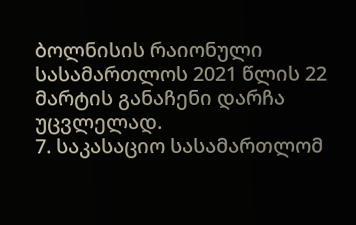ბოლნისის რაიონული სასამართლოს 2021 წლის 22 მარტის განაჩენი დარჩა უცვლელად.
7. საკასაციო სასამართლომ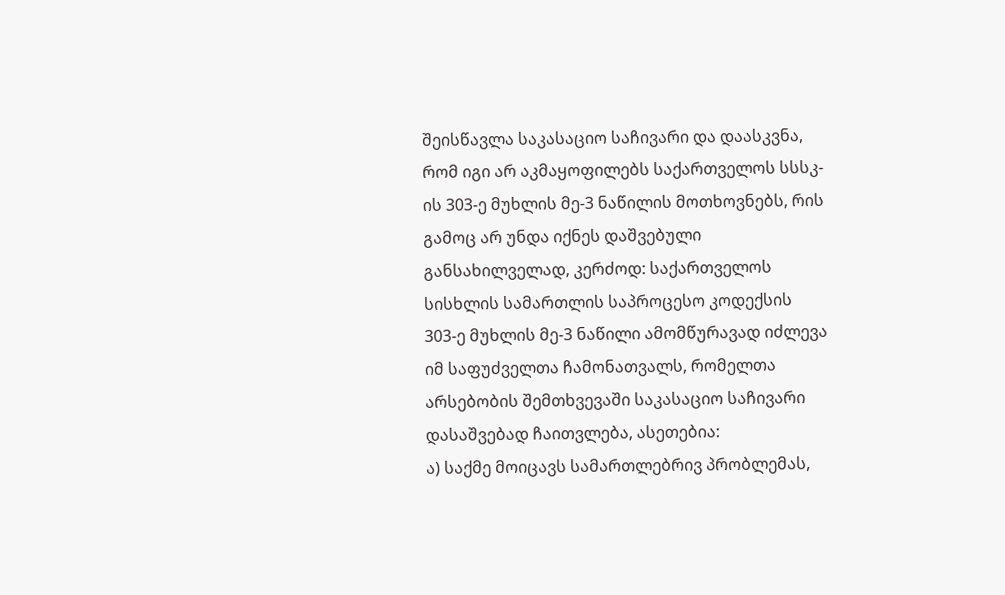შეისწავლა საკასაციო საჩივარი და დაასკვნა, რომ იგი არ აკმაყოფილებს საქართველოს სსსკ-ის 303-ე მუხლის მე-3 ნაწილის მოთხოვნებს, რის გამოც არ უნდა იქნეს დაშვებული განსახილველად, კერძოდ: საქართველოს სისხლის სამართლის საპროცესო კოდექსის 303-ე მუხლის მე-3 ნაწილი ამომწურავად იძლევა იმ საფუძველთა ჩამონათვალს, რომელთა არსებობის შემთხვევაში საკასაციო საჩივარი დასაშვებად ჩაითვლება, ასეთებია:
ა) საქმე მოიცავს სამართლებრივ პრობლემას,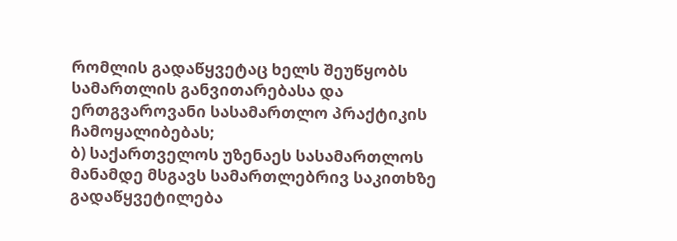რომლის გადაწყვეტაც ხელს შეუწყობს სამართლის განვითარებასა და ერთგვაროვანი სასამართლო პრაქტიკის ჩამოყალიბებას;
ბ) საქართველოს უზენაეს სასამართლოს მანამდე მსგავს სამართლებრივ საკითხზე გადაწყვეტილება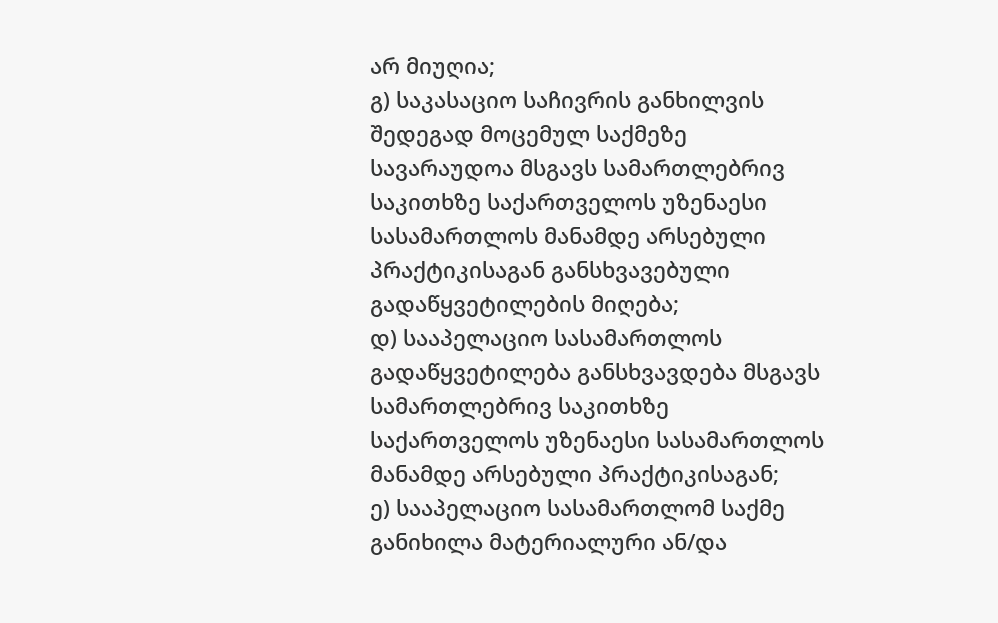არ მიუღია;
გ) საკასაციო საჩივრის განხილვის შედეგად მოცემულ საქმეზე სავარაუდოა მსგავს სამართლებრივ საკითხზე საქართველოს უზენაესი სასამართლოს მანამდე არსებული პრაქტიკისაგან განსხვავებული გადაწყვეტილების მიღება;
დ) სააპელაციო სასამართლოს გადაწყვეტილება განსხვავდება მსგავს სამართლებრივ საკითხზე საქართველოს უზენაესი სასამართლოს მანამდე არსებული პრაქტიკისაგან;
ე) სააპელაციო სასამართლომ საქმე განიხილა მატერიალური ან/და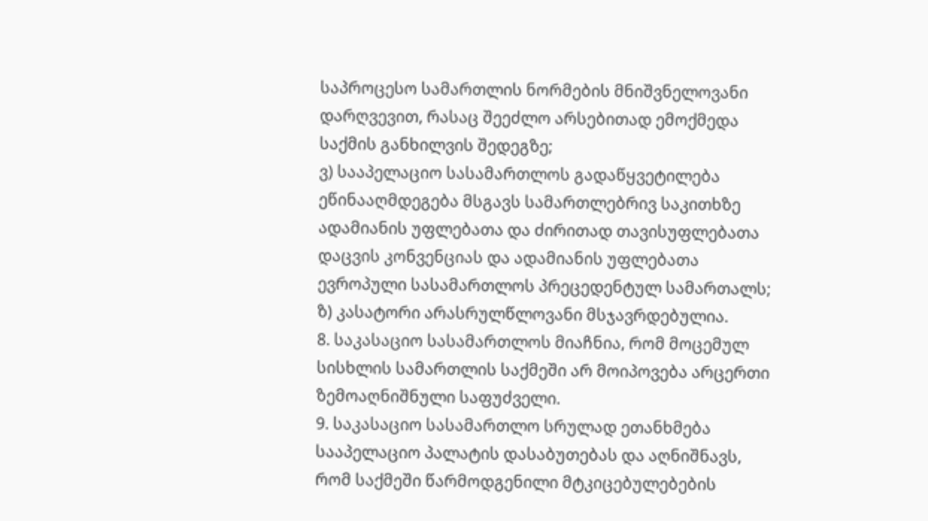საპროცესო სამართლის ნორმების მნიშვნელოვანი დარღვევით, რასაც შეეძლო არსებითად ემოქმედა საქმის განხილვის შედეგზე;
ვ) სააპელაციო სასამართლოს გადაწყვეტილება ეწინააღმდეგება მსგავს სამართლებრივ საკითხზე ადამიანის უფლებათა და ძირითად თავისუფლებათა დაცვის კონვენციას და ადამიანის უფლებათა ევროპული სასამართლოს პრეცედენტულ სამართალს;
ზ) კასატორი არასრულწლოვანი მსჯავრდებულია.
8. საკასაციო სასამართლოს მიაჩნია, რომ მოცემულ სისხლის სამართლის საქმეში არ მოიპოვება არცერთი ზემოაღნიშნული საფუძველი.
9. საკასაციო სასამართლო სრულად ეთანხმება სააპელაციო პალატის დასაბუთებას და აღნიშნავს, რომ საქმეში წარმოდგენილი მტკიცებულებების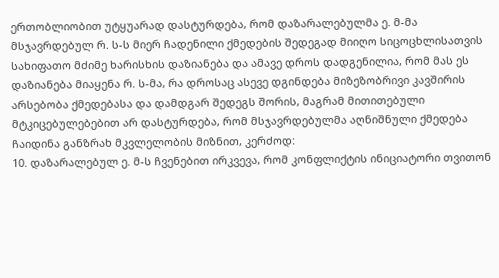ერთობლიობით უტყუარად დასტურდება, რომ დაზარალებულმა ე. მ-მა მსჯავრდებულ რ. ს-ს მიერ ჩადენილი ქმედების შედეგად მიიღო სიცოცხლისათვის სახიფათო მძიმე ხარისხის დაზიანება და ამავე დროს დადგენილია, რომ მას ეს დაზიანება მიაყენა რ. ს-მა, რა დროსაც ასევე დგინდება მიზეზობრივი კავშირის არსებობა ქმედებასა და დამდგარ შედეგს შორის, მაგრამ მითითებული მტკიცებულებებით არ დასტურდება, რომ მსჯავრდებულმა აღნიშნული ქმედება ჩაიდინა განზრახ მკვლელობის მიზნით, კერძოდ:
10. დაზარალებულ ე. მ-ს ჩვენებით ირკვევა, რომ კონფლიქტის ინიციატორი თვითონ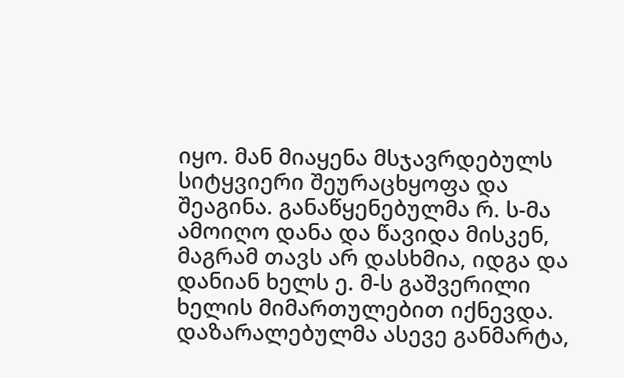იყო. მან მიაყენა მსჯავრდებულს სიტყვიერი შეურაცხყოფა და შეაგინა. განაწყენებულმა რ. ს-მა ამოიღო დანა და წავიდა მისკენ, მაგრამ თავს არ დასხმია, იდგა და დანიან ხელს ე. მ-ს გაშვერილი ხელის მიმართულებით იქნევდა. დაზარალებულმა ასევე განმარტა,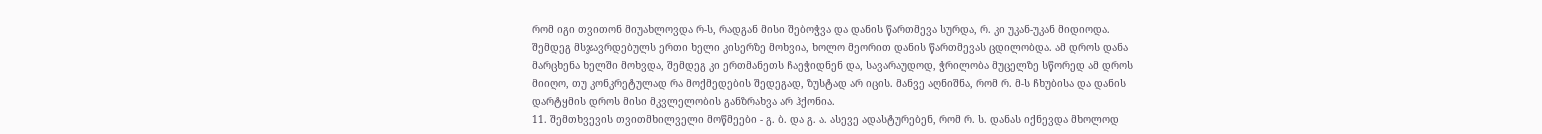რომ იგი თვითონ მიუახლოვდა რ-ს, რადგან მისი შებოჭვა და დანის წართმევა სურდა, რ. კი უკან-უკან მიდიოდა. შემდეგ მსჯავრდებულს ერთი ხელი კისერზე მოხვია, ხოლო მეორით დანის წართმევას ცდილობდა. ამ დროს დანა მარცხენა ხელში მოხვდა, შემდეგ კი ერთმანეთს ჩაეჭიდნენ და, სავარაუდოდ, ჭრილობა მუცელზე სწორედ ამ დროს მიიღო, თუ კონკრეტულად რა მოქმედების შედეგად, ზუსტად არ იცის. მანვე აღნიშნა, რომ რ. მ-ს ჩხუბისა და დანის დარტყმის დროს მისი მკვლელობის განზრახვა არ ჰქონია.
11. შემთხვევის თვითმხილველი მოწმეები - გ. ბ. და გ. ა. ასევე ადასტურებენ, რომ რ. ს. დანას იქნევდა მხოლოდ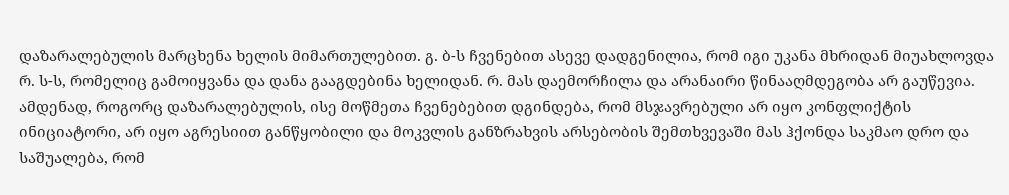დაზარალებულის მარცხენა ხელის მიმართულებით. გ. ბ-ს ჩვენებით ასევე დადგენილია, რომ იგი უკანა მხრიდან მიუახლოვდა რ. ს-ს, რომელიც გამოიყვანა და დანა გააგდებინა ხელიდან. რ. მას დაემორჩილა და არანაირი წინააღმდეგობა არ გაუწევია. ამდენად, როგორც დაზარალებულის, ისე მოწმეთა ჩვენებებით დგინდება, რომ მსჯავრებული არ იყო კონფლიქტის ინიციატორი, არ იყო აგრესიით განწყობილი და მოკვლის განზრახვის არსებობის შემთხვევაში მას ჰქონდა საკმაო დრო და საშუალება, რომ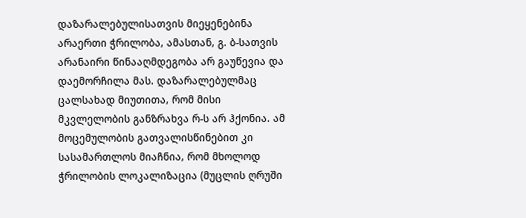დაზარალებულისათვის მიეყენებინა არაერთი ჭრილობა, ამასთან, გ. ბ-სათვის არანაირი წინააღმდეგობა არ გაუწევია და დაემორჩილა მას. დაზარალებულმაც ცალსახად მიუთითა, რომ მისი მკვლელობის განზრახვა რ-ს არ ჰქონია. ამ მოცემულობის გათვალისწინებით კი სასამართლოს მიაჩნია, რომ მხოლოდ ჭრილობის ლოკალიზაცია (მუცლის ღრუში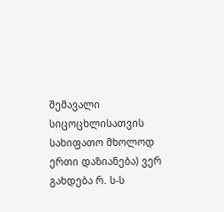შემავალი სიცოცხლისათვის სახიფათო მხოლოდ ერთი დაზიანება) ვერ გახდება რ. ს-ს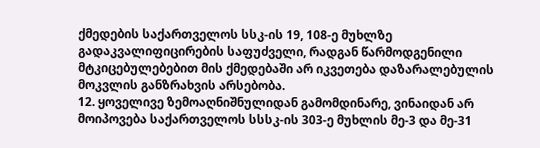ქმედების საქართველოს სსკ-ის 19, 108-ე მუხლზე გადაკვალიფიცირების საფუძველი, რადგან წარმოდგენილი მტკიცებულებებით მის ქმედებაში არ იკვეთება დაზარალებულის მოკვლის განზრახვის არსებობა.
12. ყოველივე ზემოაღნიშნულიდან გამომდინარე, ვინაიდან არ მოიპოვება საქართველოს სსსკ-ის 303-ე მუხლის მე-3 და მე-31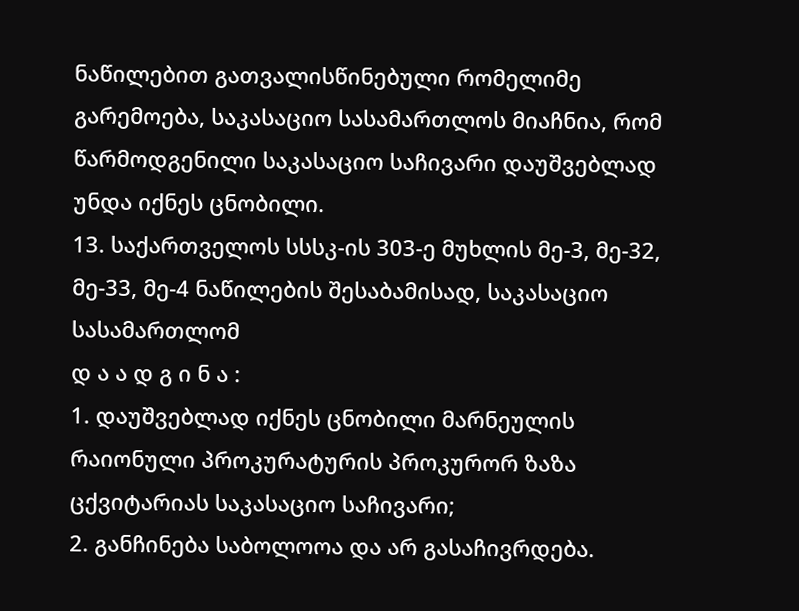ნაწილებით გათვალისწინებული რომელიმე გარემოება, საკასაციო სასამართლოს მიაჩნია, რომ წარმოდგენილი საკასაციო საჩივარი დაუშვებლად უნდა იქნეს ცნობილი.
13. საქართველოს სსსკ-ის 303-ე მუხლის მე-3, მე-32, მე-33, მე-4 ნაწილების შესაბამისად, საკასაციო სასამართლომ
დ ა ა დ გ ი ნ ა :
1. დაუშვებლად იქნეს ცნობილი მარნეულის რაიონული პროკურატურის პროკურორ ზაზა ცქვიტარიას საკასაციო საჩივარი;
2. განჩინება საბოლოოა და არ გასაჩივრდება.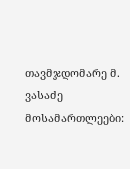თავმჯდომარე მ. ვასაძე
მოსამართლეები: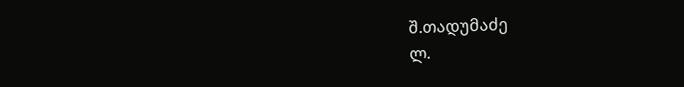შ.თადუმაძე
ლ.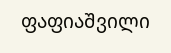ფაფიაშვილი